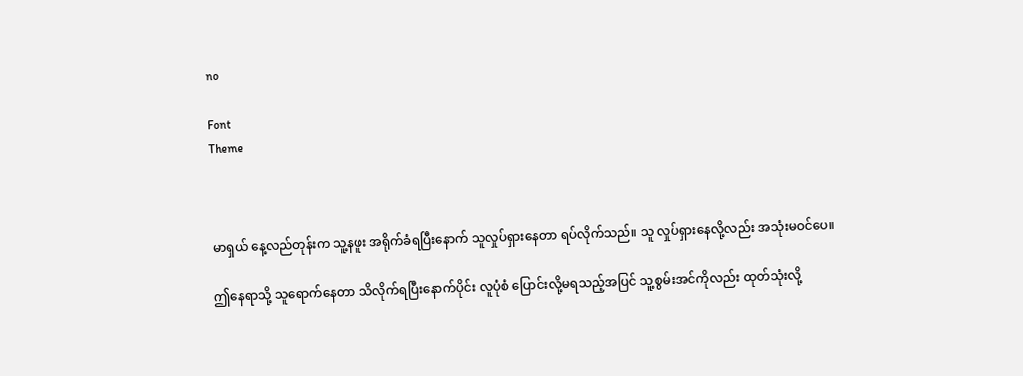no

Font
Theme



မာရှယ် နေ့လည်တုန်းက သူ့နဖူး အရိုက်ခံရပြီးနောက် သူလှုပ်ရှားနေတာ ရပ်လိုက်သည်။ သူ လှုပ်ရှားနေလို့လည်း အသုံးမဝင်ပေ။

ဤနေရာသို့ သူရောက်နေတာ သိလိုက်ရပြီးနောက်ပိုင်း လူပုံစံ ပြောင်းလို့မရသည့်အပြင် သူ့စွမ်းအင်ကိုလည်း ထုတ်သုံးလို့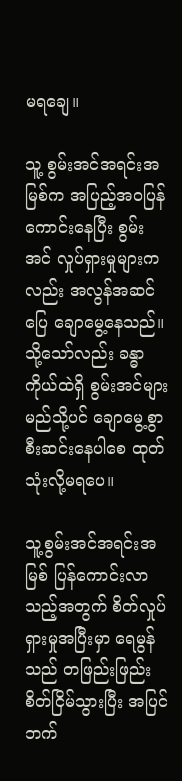မရချေ။

သူ့ စွမ်းအင်အရင်းအမြစ်က အပြည့်အဝပြန်ကောင်းနေပြီး စွမ်းအင် လှုပ်ရှားမှုများကလည်း အလွန်အဆင်ပြေ ချောမွေ့နေသည်။ သို့သော်လည်း ခန္ဓာကိုယ်ထဲရှိ စွမ်းအင်များ မည်သို့ပင် ချောမွေ့စွာ စီးဆင်းနေပါစေ ထုတ်သုံးလို့မရပေ။

သူ့စွမ်းအင်အရင်းအမြစ် ပြန်ကောင်းလာသည့်အတွက် စိတ်လှုပ်ရှားမှုအပြီးမှာ ရေမွန်သည် တဖြည်းဖြည်း စိတ်ငြိမ်သွားပြီး အပြင်ဘက်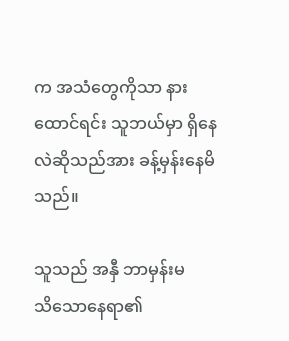က အသံတွေကိုသာ နားထောင်ရင်း သူဘယ်မှာ ရှိနေလဲဆိုသည်အား ခန့်မှန်းနေမိသည်။

သူသည် အနှီ ဘာမှန်းမသိ‌သောနေရာ၏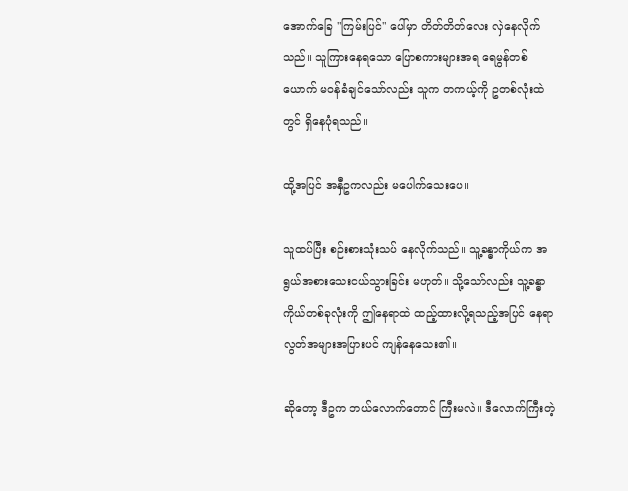အောက်ခြေ "ကြမ်းပြင်" ပေါ်မှာ တိတ်တိတ်လေး လှဲနေလိုက်သည်။ သူကြားနေရသော ပြောစကားများအရ ရေမွန်တစ်ယောက် မဝန်ခံချင်‌သော်လည်း သူက တကယ့်ကို ဥတစ်လုံးထဲတွင် ရှိနေပုံရသည်။

ထို့အပြင် အနှီဥကလည်း မပေါက်သေးပေ။

သူထပ်ပြီး စဉ်းစားသုံးသပ် နေလိုက်သည်။ သူ့ခန္ဓာကိုယ်က အရွယ်အစားသေးငယ်သွားခြင်း မဟုတ်။ သို့သော်လည်း သူ့ခန္ဓာကိုယ်တစ်ခုလုံးကို ဤနေရာထဲ ထည့်ထားလို့ရသည့်အပြင် နေရာလွတ်အများအပြားပင် ကျန်နေသေး၏။

ဆိုတော့ ဒီဥက ဘယ်လောက်တောင် ကြီးမလဲ။ ဒီလောက်ကြီးတဲ့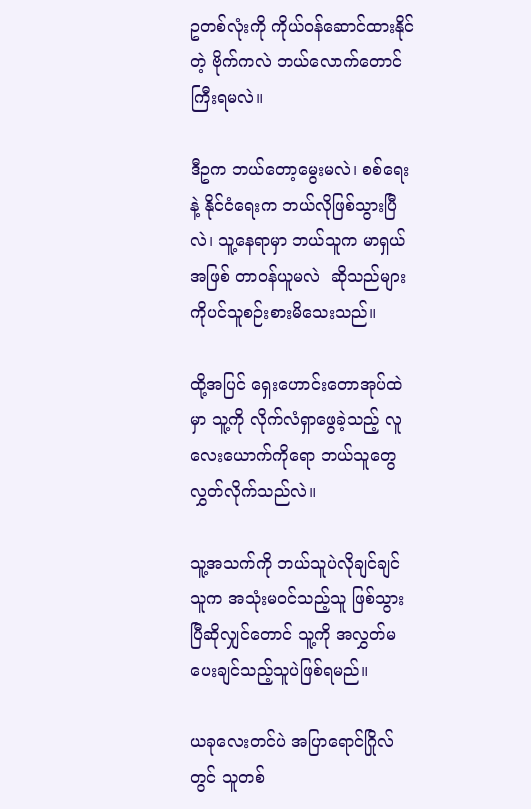ဥတစ်လုံးကို ကိုယ်ဝန်ဆောင်ထားနိုင်တဲ့ ဗိုက်ကလဲ ဘယ်လောက်တောင် ကြီးရမလဲ။

ဒီဥက ဘယ်တော့မွေးမလဲ၊ စစ်ရေးနဲ့ နိုင်ငံရေးက ဘယ်လိုဖြစ်သွားပြီလဲ၊ သူ့နေရာမှာ ဘယ်သူက မာရှယ်အဖြစ် တာဝန်ယူမလဲ  ဆိုသည်များကိုပင်သူစဉ်းစားမိသေးသည်။

ထို့အပြင် ရှေးဟောင်းတောအုပ်ထဲမှာ သူ့ကို လိုက်လံရှာဖွေခဲ့သည့် လူလေးယောက်ကိုရော ဘယ်သူတွေ လွှတ်လိုက်သည်လဲ။

သူ့အသက်ကို ဘယ်သူပဲလိုချင်ချင် သူက အသုံးမဝင်သည့်သူ ဖြစ်သွားပြီဆိုလျှင်တောင် သူ့ကို အလွှတ်မပေးချင်သည့်သူပဲဖြစ်ရမည်။

ယခုလေးတင်ပဲ အပြာရောင်ဂြိုလ် တွင် သူတစ်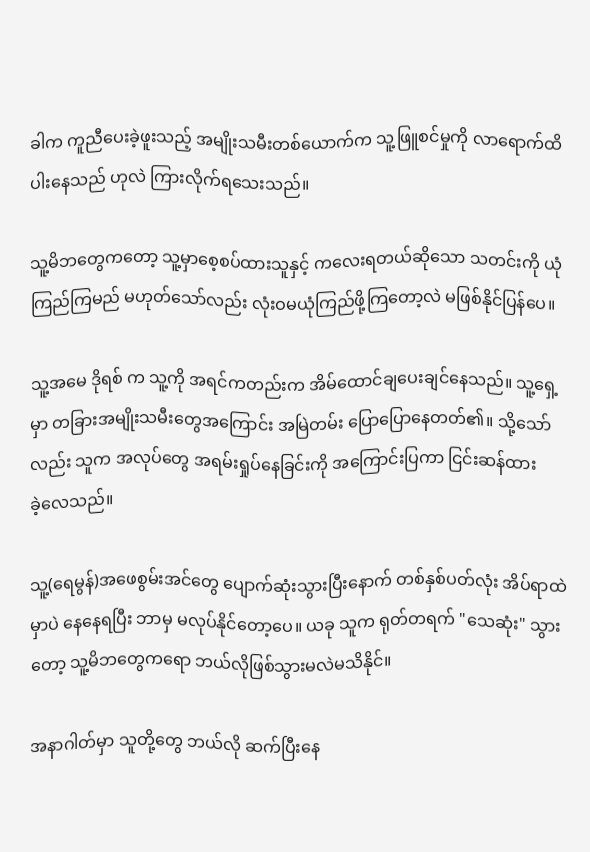ခါက ကူညီပေးခဲ့ဖူးသည့် အမျိုးသမီးတစ်ယောက်က သူ့ဖြူစင်မှုကို လာရောက်ထိပါးနေသည် ဟုလဲ ကြားလိုက်ရသေးသည်။

သူ့မိဘတွေကတော့ သူ့မှာစေ့စပ်ထားသူနှင့် ကလေးရတယ်ဆိုသော သတင်းကို ယုံကြည်ကြမည် မဟုတ်သော်လည်း လုံးဝမယုံကြည်ဖို့ကြတော့လဲ မဖြစ်နိုင်ပြန်‌ပေ။

သူ့အမေ ဒိုရစ် က သူ့ကို အရင်ကတည်းက အိမ်ထောင်ချပေးချင်နေသည်။ သူ့ရှေ့မှာ တခြားအမျိုးသမီးတွေအကြောင်း အမြဲတမ်း ပြောပြောနေတတ်၏။ သို့သော်လည်း သူက အလုပ်တွေ အရမ်းရှုပ်နေခြင်းကို အကြောင်းပြကာ ငြင်းဆန်ထားခဲ့‌လေသည်။

သူ့(ရေမွန်)အဖေစွမ်းအင်တွေ ပျောက်ဆုံးသွားပြီးနောက် တစ်နှစ်ပတ်လုံး အိပ်ရာထဲမှာပဲ နေနေရပြီး ဘာမှ မလုပ်နိုင်တော့ပေ။ ယခု သူက ရုတ်တရက် "သေဆုံး" သွားတော့ သူ့မိဘတွေကရော ဘယ်လိုဖြစ်သွားမလဲမသိနိုင်။

အနာဂါတ်မှာ သူတို့တွေ ဘယ်လို ဆက်ပြီးနေ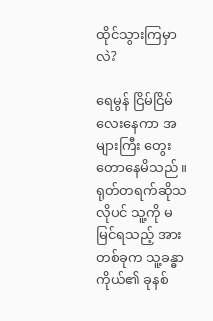ထိုင်သွားကြမှာလဲ?

ရေမွန် ငြိမ်ငြိမ်လေးနေကာ အများကြီး တွေးတောနေမိသည်။ ရုတ်တရက်ဆိုသလိုပင် သူ့ကို မမြင်ရသည့် အားတစ်ခုက သူ့ခန္ဓာ ကိုယ်၏ ခုနစ်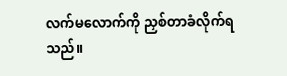လက်မလောက်ကို ညှစ်တာခံလိုက်ရသည်။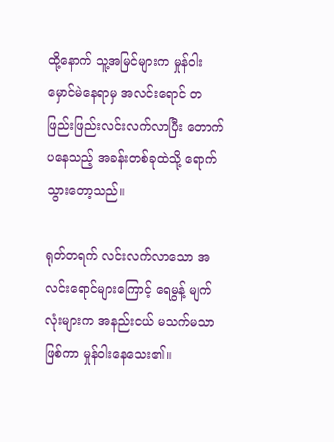ထို့နောက် သူ့အမြင်‌များက မှုန်ဝါးမှောင်မဲနေရာမှ အလင်းရောင် တဖြည်းဖြည်းလင်းလက်လာပြီး တောက်ပနေသည့် အခန်းတစ်ခုထဲသို့ ရောက်သွား‌တော့သည်။

ရုတ်တရက် လင်းလက်လာသော အလင်းရောင်များကြောင့် ရေမွန့် မျက်လုံးများက အနည်းငယ် မသက်မသာဖြစ်ကာ မှုန်ဝါးနေသေး၏။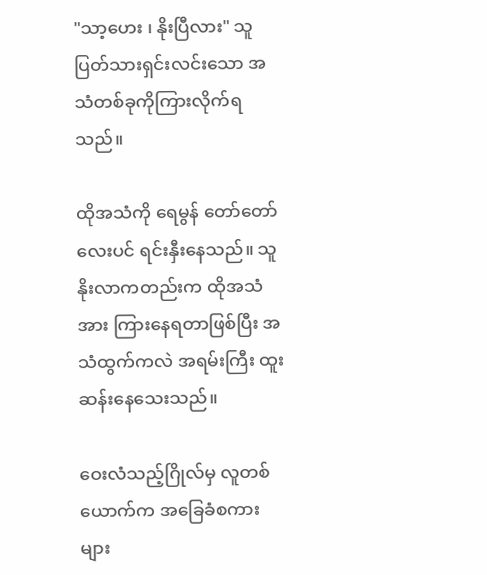"သာ့ဟေး ၊ နိုးပြီလား" သူ ပြတ်သားရှင်းလင်း‌သော အသံတစ်ခုကိုကြားလိုက်ရသည်။

ထိုအသံကို ရေမွန် တော်တော်လေးပင် ရင်းနှီး‌နေသည်။ သူနိုးလာကတည်းက ထိုအသံအား ကြားနေရတာဖြစ်ပြီး အသံထွက်ကလဲ အရမ်းကြီး ထူးဆန်းနေ‌သေးသည်။

ဝေးလံသည့်ဂြိုလ်မှ လူတစ်ယောက်က အခြေခံစကားများ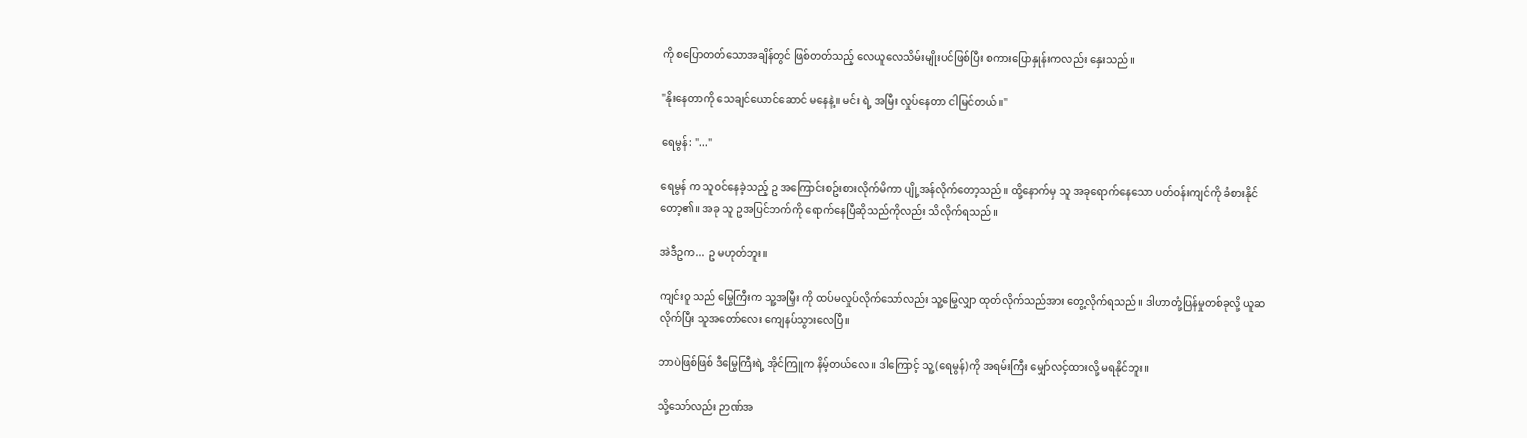ကို စပြောတတ်‌သောအချိန်တွင် ဖြစ်တတ်သည့် လေယူလေသိမ်းမျိုးပင်ဖြစ်ပြီး စကားပြောနှုန်းကလည်း နှေးသည်။

"နိုးနေတာကို သေချင်ယောင်ဆောင် မနေနဲ့။ မင်း ရဲ့ အမြီး လှုပ်နေတာ ငါမြင်တယ်။"

ရေမွန်: "..."

ရေမွန် က သူဝင်နေခဲ့သည့် ဥ အကြောင်းစဥ်းစားလိုက်မိကာ ပျို့အန်လိုက်‌တော့သည်။ ထို့နောက်မှ သူ အခုရောက်နေသော ပတ်ဝန်းကျင်ကို ခံစားနိုင်တော့၏။ အခု သူ ဥအပြင်ဘက်ကို ရောက်နေပြီဆိုသည်ကိုလည်း သိလိုက်ရသည်။

အဲဒီဥက... ဥ မဟုတ်ဘူး။

ကျင်းဝူ သည် မြွေကြီးက သူ့အမြှီး ကို ထပ်မလှုပ်လိုက်သော်လည်း သူ့မြွေလျှာ ထုတ်လိုက်သည်အား တွေ့လိုက်ရသည်။ ဒါဟာတုံ့ပြန်မှုတစ်ခုလို့ ယူဆလိုက်ပြီး သူအတော်လေး ကျေနပ်သွားလေပြီ။

ဘာပဲဖြစ်ဖြစ် ဒီမြွေကြီးရဲ့ အိုင်ကြူက နိမ့်တယ်‌လေ။ ဒါကြောင့် သူ့(ရေမွန်)ကို အရမ်းကြီး မျှော်လင့်ထားလို့ မရနိုင်ဘူး။

သို့သော်လည်း ဉာဏ်အ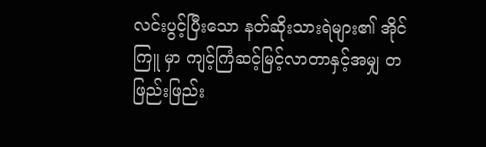လင်းပွင့်ပြီး‌သော နတ်ဆိုးသားရဲများ၏ အိုင်ကြူ မှာ ကျင့်ကြံဆင့်မြင့်လာတာနှင့်အမျှ တဖြည်းဖြည်း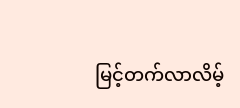မြင့်တက်လာလိမ့်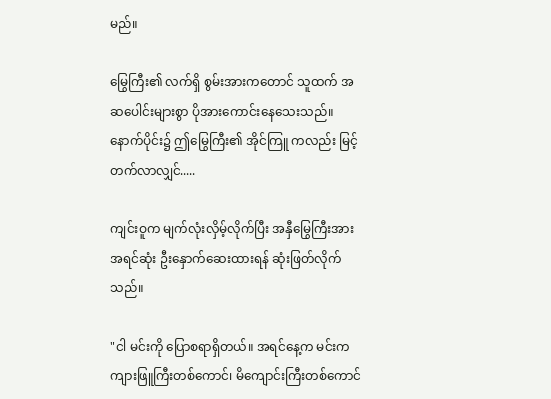မည်။

မြွေကြီး၏ လက်ရှိ စွမ်းအားကတောင် သူထက် အဆပေါင်းများစွာ ပိုအားကောင်းနေသေးသည်။ နောက်ပိုင်း၌ ဤမြွေကြီး၏ အိုင်ကြူ ကလည်း မြင့်တက်လာလျှင်.....

ကျင်းဝူက မျက်လုံးလှိမ့်လိုက်ပြီး အနှီမြွေကြီးအား အရင်ဆုံး ဦးနှောက်ဆေးထားရန် ဆုံးဖြတ်လိုက်သည်။

"ငါ မင်းကို ပြောစရာရှိတယ်။ အရင်နေ့က မင်းက ကျားဖြူကြီးတစ်ကောင်၊ မိကျောင်းကြီးတစ်ကောင်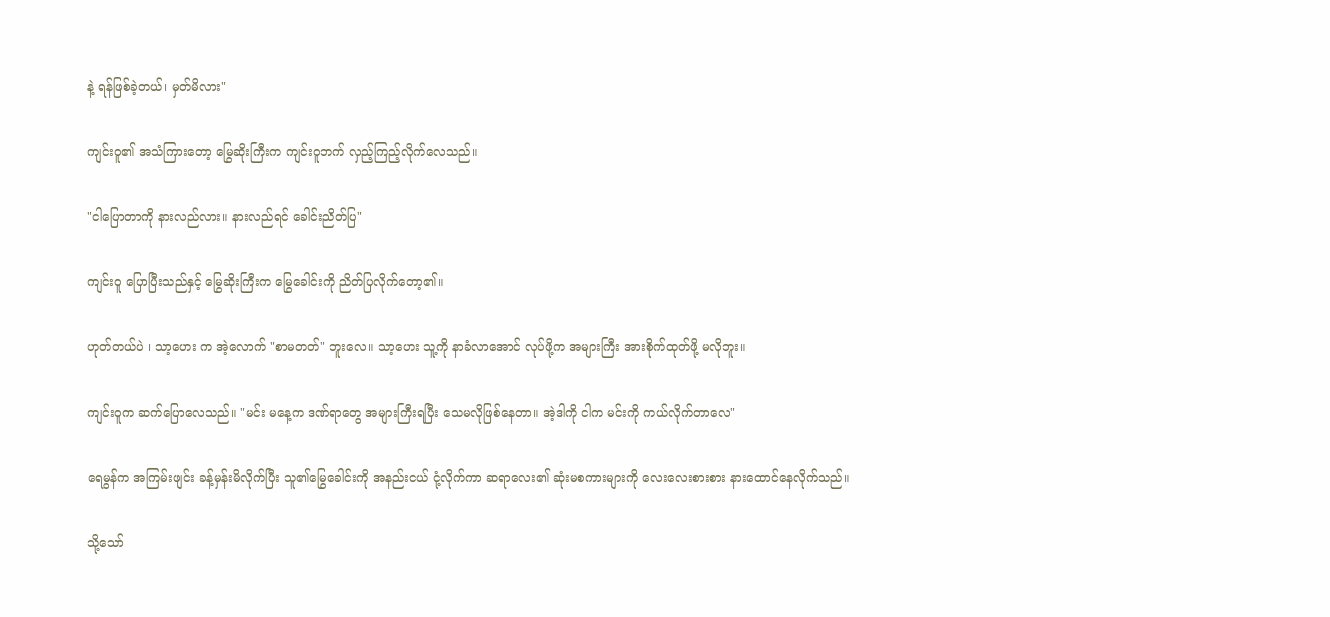နဲ့ ရန်ဖြစ်ခဲ့တယ်၊ မှတ်မိလား"

ကျင်းဝူ၏ အသံကြားတော့ မြွေဆိုးကြီးက ကျင်းဝူဘက် လှည့်ကြည့်လိုက်‌လေသည်။

"ငါပြောတာကို နားလည်လား။ နားလည်ရင် ခေါင်းညိတ်ပြ"

ကျင်းဝူ ပြောပြီးသည်နှင့် မြွေဆိုးကြီးက မြွေခေါင်းကို ညိတ်ပြလိုက်‌တော့၏။

ဟုတ်တယ်ပဲ ၊ သာ့ဟေး က အဲ့လောက် "စာမတတ်" ဘူးလေ။ သာ့ဟေး သူ့ကို နာခံလာအောင် လုပ်ဖို့က အများကြီး အားစိုက်ထုတ်ဖို့ မလိုဘူး။

ကျင်းဝူက ဆက်ပြော‌လေသည်။ "မင်း မနေ့က ဒဏ်ရာတွေ အများကြီးရပြီး သေမလိုဖြစ်နေတာ။ အဲ့ဒါကို ငါက မင်းကို ကယ်လိုက်တာလေ"

ရေမွန်က အကြမ်းဖျင်း ခန့်မှန်းမိလိုက်ပြီး သူ၏မြွေခေါင်းကို အနည်းငယ် ငုံ့လိုက်ကာ ဆရာလေး၏ ဆုံးမစကားများကို လေးလေးစားစား နားထောင်နေလိုက်သည်။

သို့သော်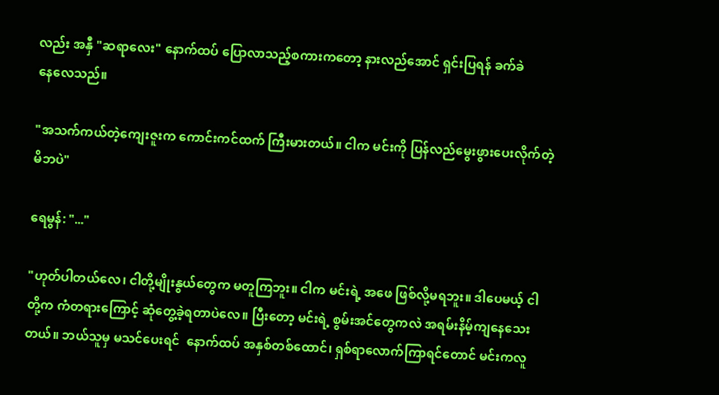လည်း အနှီ "ဆရာလေး" နောက်ထပ် ပြောလာသည့်စကားကတော့ နားလည်အောင် ရှင်းပြရန် ခက်ခဲနေ‌လေသည်။

"အသက်ကယ်တဲ့ကျေးဇူးက ကောင်းကင်ထက် ကြီးမားတယ်။ ငါက မင်းကို ပြန်လည်မွေးဖွားပေးလိုက်တဲ့ မိဘပဲ"

ရေမွန်: "..."

"ဟုတ်ပါတယ်လေ၊ ငါတို့မျိုးနွယ်တွေက မတူကြဘူး။ ငါက မင်းရဲ့ အဖေ ဖြစ်လို့မရဘူး။ ဒါပေမယ့် ငါတို့က ကံတရားကြောင့် ဆုံတွေ့ခဲ့ရတာပဲ‌လေ။ ပြီးတော့ မင်းရဲ့ စွမ်းအင်တွေကလဲ အရမ်းနိမ့်ကျနေသေးတယ်။ ဘယ်သူမှ မသင်ပေးရင်  နောက်ထပ် အနှစ်တစ်ထောင်၊ ရှစ်ရာလောက်ကြာရင်တောင် မင်းကလူ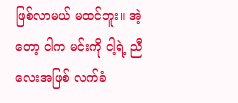ဖြစ်လာမယ် မထင်ဘူး။ အဲ့တော့ ငါက မင်းကို ငါ့ရဲ့ ညီလေးအဖြစ် လက်ခံ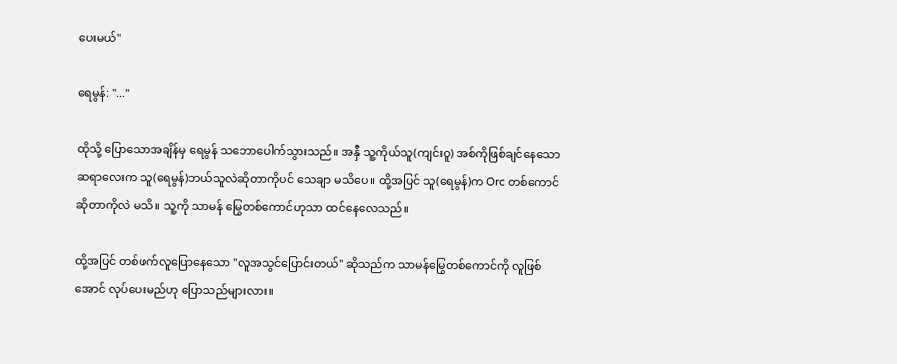ပေးမယ်"

ရေမွန်: "..."

ထိုသို့ ပြောသောအချိန်မှ ရေမွန် သဘောပေါက်သွားသည်။ အနှီ သူ့ကိုယ်သူ(ကျင်းဝူ) အစ်ကိုဖြစ်ချင်နေသော ဆရာလေးက သူ(ရေမွန်)ဘယ်သူလဲဆိုတာကိုပင် သေချာ မသိပေ။ ထို့အပြင် သူ(ရေမွန်)က Orc တစ်ကောင်ဆိုတာကိုလဲ မသိ။ သူ့ကို သာမန် မြွေတစ်ကောင်ဟုသာ ထင်နေ‌လေသည်။

ထို့အပြင် တစ်ဖက်လူပြောနေသော "လူအသွင်ပြောင်းတယ်" ဆိုသည်က သာမန်မြွေတစ်ကောင်ကို လူဖြစ်အောင် လုပ်‌ပေးမည်ဟု ပြောသည်များလား။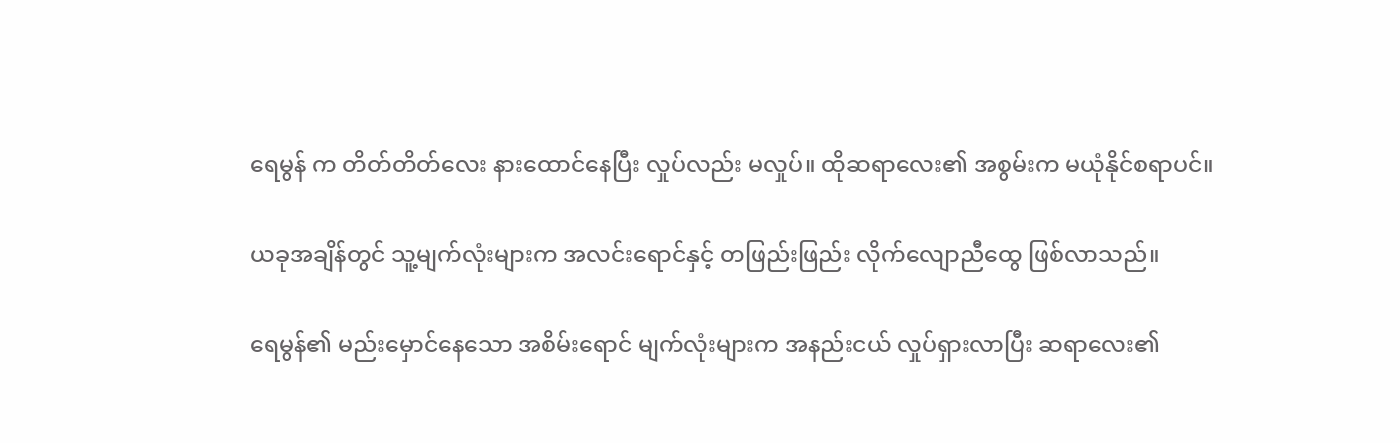ရေမွန် က တိတ်တိတ်လေး နားထောင်နေပြီး လှုပ်လည်း မလှုပ်။ ထိုဆရာလေး၏ အစွမ်းက မယုံနိုင်စရာပင်။

ယခုအချိန်တွင် သူ့မျက်လုံးများက အလင်းရောင်နှင့် တဖြည်းဖြည်း လိုက်လျောညီထွေ ဖြစ်လာသည်။

ရေမွန်၏ မည်း‌မှောင်နေသော အစိမ်းရောင် မျက်လုံးများက အနည်းငယ် လှုပ်ရှားလာပြီး ဆရာလေး၏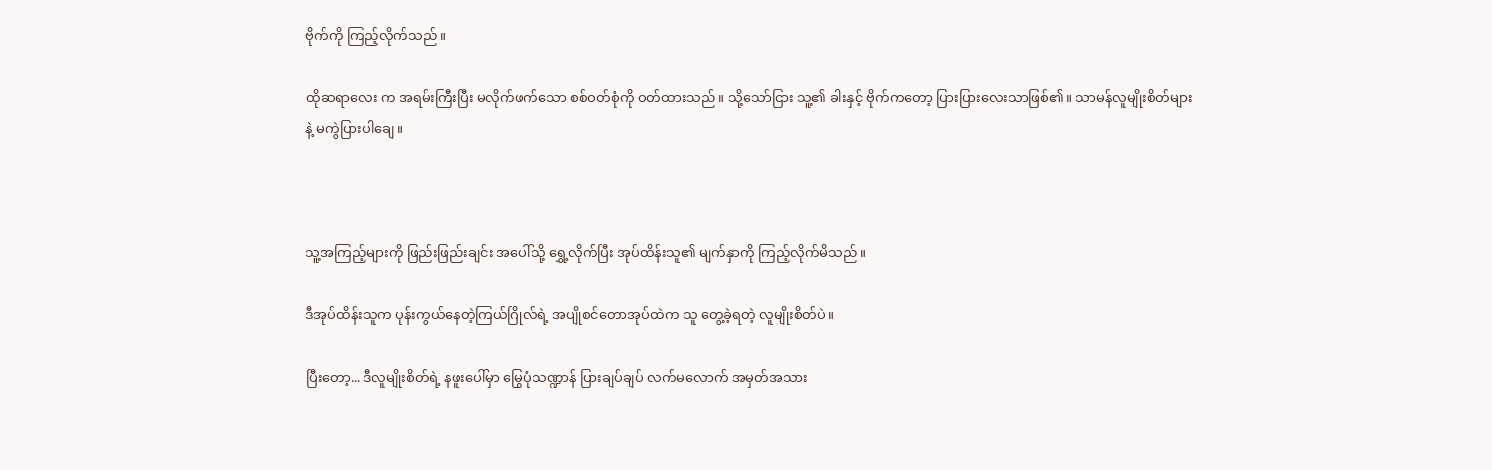ဗိုက်ကို ကြည့်လိုက်သည်။

ထိုဆရာလေး က အရမ်းကြီးပြီး မလိုက်ဖက်သော စစ်ဝတ်စုံကို ဝတ်ထားသည်။ သို့သော်ငြား သူ့၏ ခါးနှင့် ဗိုက်ကတော့ ပြားပြားလေးသာဖြစ်၏။ သာမန်လူမျိုးစိတ်များနဲ့ မကွဲပြားပါချေ။



သူ့အကြည့်များကို ဖြည်းဖြည်းချင်း အပေါ်သို့ ရွှေ့လိုက်ပြီး အုပ်ထိန်းသူ၏ မျက်နှာကို ကြည့်လိုက်မိသည်။

ဒီအုပ်ထိန်းသူက ပုန်းကွယ်နေ‌တဲ့ကြယ်ဂြိုလ်‌ရဲ့ အပျိုစင်တောအုပ်ထဲက သူ တွေ့ခဲ့ရတဲ့ လူမျိုးစိတ်ပဲ။

ပြီးတော့... ဒီလူမျိုးစိတ်ရဲ့ နဖူးပေါ်မှာ မြွေပုံသဏ္ဍာန် ပြားချပ်ချပ် လက်မလောက် အမှတ်အသား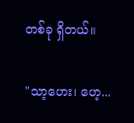တစ်ခု ရှိတယ်။

"သာ့ဟေး၊ ဟေ့...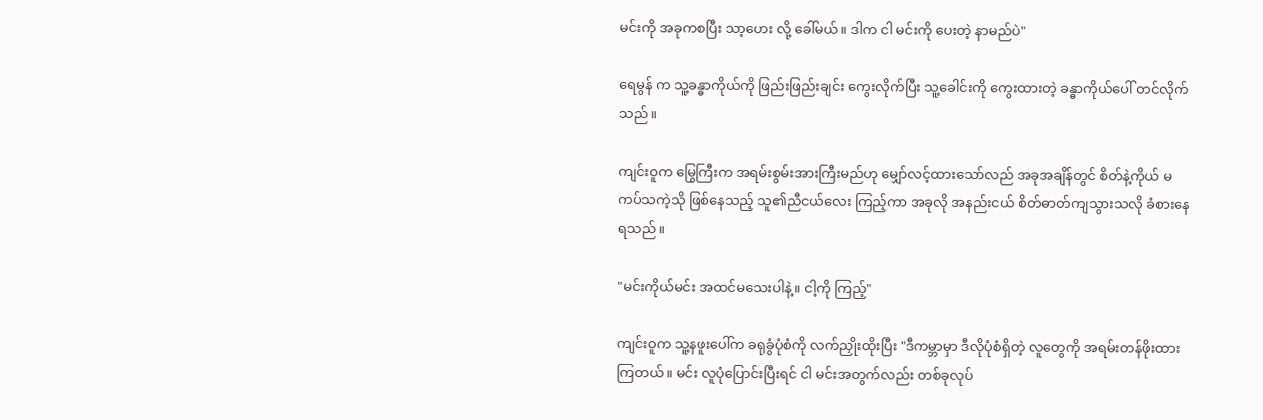မင်းကို အခုကစပြီး သာ့ဟေး လို့ ခေါ်မယ်။ ဒါက ငါ မင်းကို ပေးတဲ့ နာမည်ပဲ"

ရေမွန် က သူ့ခန္ဓာကိုယ်ကို ဖြည်းဖြည်းချင်း ကွေးလိုက်ပြီး သူ့ခေါင်းကို ကွေးထားတဲ့ ခန္ဓာကိုယ်ပေါ် တင်လိုက်သည်။

ကျင်းဝူက မြွေကြီးက အရမ်းစွမ်းအားကြီးမည်ဟု မျှော်လင့်ထားသော်လည် အခုအချိန်တွင် စိတ်နဲ့ကိုယ် မကပ်သကဲ့သို ဖြစ်နေသည့် သူ၏ညီငယ်လေး ကြည့်ကာ အခုလို အနည်းငယ် စိတ်ဓာတ်ကျသွားသလို ခံစားနေရသည်။

"မင်းကိုယ်မင်း အထင်မသေးပါနဲ့။ ငါ့ကို ကြည့်"

ကျင်းဝူက သူ့နဖူးပေါ်က ခရုခွံပုံစံကို လက်ညှိုးထိုးပြီး "ဒီကမ္ဘာမှာ ဒီလိုပုံစံရှိတဲ့ လူတွေကို အရမ်းတန်ဖိုးထားကြတယ်။ မင်း လူပုံပြောင်းပြီးရင် ငါ မင်းအတွက်လည်း တစ်ခုလုပ်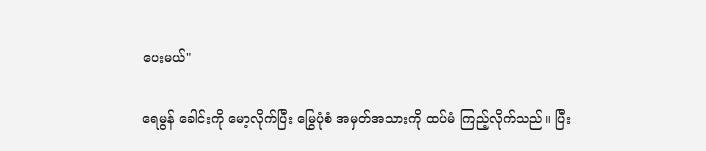ပေးမယ်"

ရေမွန် ခေါင်းကို မော့လိုက်ပြီး မြွေပုံစံ အမှတ်အသားကို ထပ်မံ ကြည့်လိုက်သည်။ ပြီး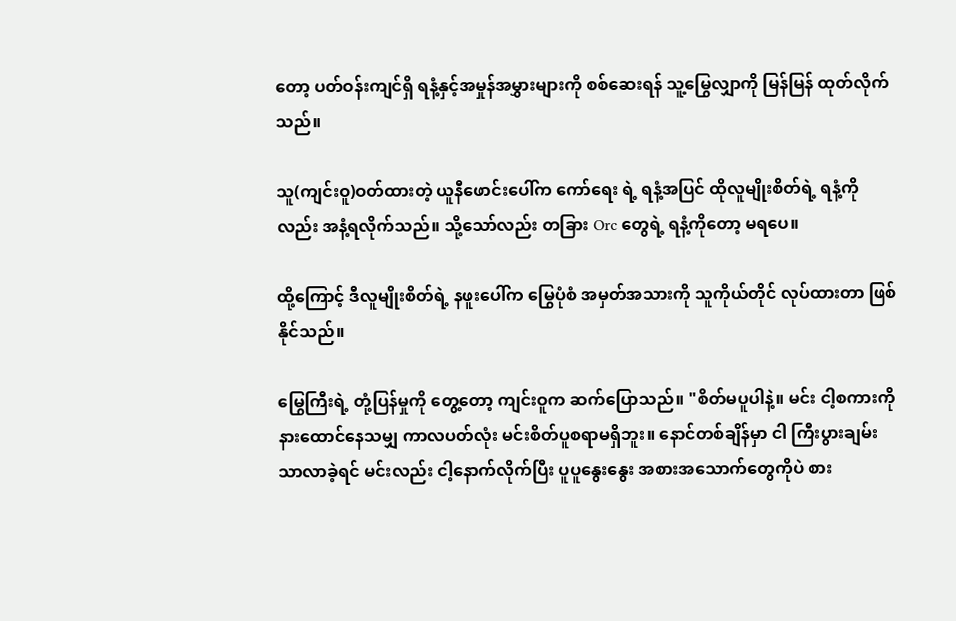တော့ ပတ်ဝန်းကျင်ရှိ ရနံ့နှင့်အမှုန်အမွှားများကို စစ်ဆေးရန် သူ့မြွေလျှာကို မြန်မြန် ထုတ်လိုက်သည်။

သူ(ကျင်းဝူ)ဝတ်ထားတဲ့ ယူနီဖောင်းပေါ်က ကော်ရေး ရဲ့ ရနံ့အပြင် ထိုလူမျိုးစိတ်ရဲ့ ရနံ့ကိုလည်း အနံ့ရလိုက်သည်။ သို့သော်လည်း တခြား Orc တွေရဲ့ ရနံ့ကိုတော့ မရပေ။

ထို့ကြောင့် ဒီလူမျိုးစိတ်ရဲ့ နဖူးပေါ်က မြွေပုံစံ အမှတ်အသားကို သူကိုယ်တိုင် လုပ်ထားတာ ဖြစ်နိုင်သည်။

မြွေကြီးရဲ့ တုံ့ပြန်မှုကို တွေ့တော့ ကျင်းဝူက ဆက်ပြောသည်။ "စိတ်မပူပါနဲ့။ မင်း ငါ့စကားကို နားထောင်နေသမျှ ကာလပတ်လုံး မင်းစိတ်ပူစရာမရှိဘူး။ နောင်တစ်ချိန်မှာ ငါ ကြီးပွားချမ်းသာလာခဲ့ရင် မင်းလည်း ငါ့နောက်လိုက်ပြီး ပူပူနွေးနွေး အစားအသောက်တွေကိုပဲ စား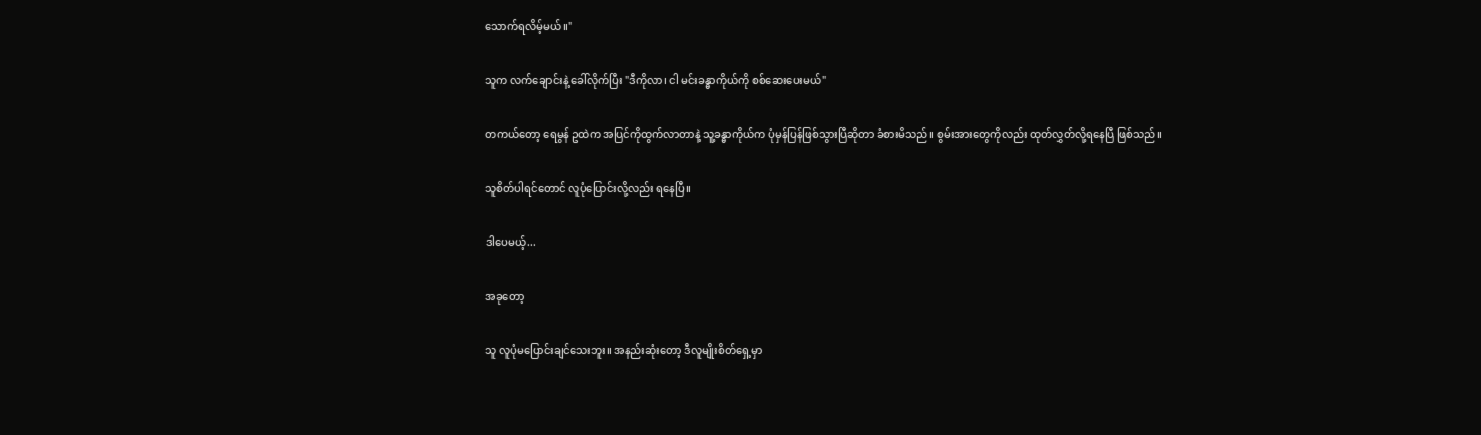သောက်ရလိမ့်မယ်။"

သူက လက်ချောင်းနဲ့ ခေါ်လိုက်ပြီး "ဒီကိုလာ၊ ငါ မင်းခန္ဓာကိုယ်ကို စစ်ဆေးပေးမယ်"

တကယ်တော့ ရေမွန် ဥထဲက အပြင်ကိုထွက်လာတာနဲ့ သူ့ခန္ဓာကိုယ်က ပုံမှန်ပြန်ဖြစ်သွားပြီဆိုတာ ခံစားမိသည်။ စွမ်းအားတွေကိုလည်း ထုတ်လွှတ်လို့ရနေပြီ ဖြစ်သည်။

သူစိတ်ပါရင်တောင် လူပုံပြောင်းလို့လည်း ရနေပြီ။

ဒါပေမယ့်...

အခုတော့

သူ လူပုံမပြောင်းချင်သေးဘူး။ အနည်းဆုံးတော့ ဒီလူမျိုးစိတ်ရှေ့မှာ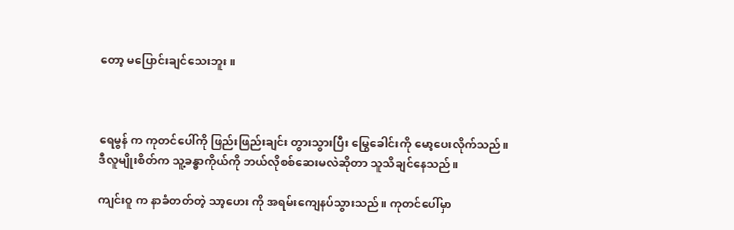တော့ မပြောင်းချင်သေးဘူး။



ရေမွန် က ကုတင်ပေါ်ကို ဖြည်းဖြည်းချင်း တွားသွားပြီး မြွေခေါင်းကို မော့ပေးလိုက်သည်။ ဒီလူမျိုးစိတ်က သူ့ခန္ဓာကိုယ်ကို ဘယ်လိုစစ်ဆေးမလဲဆိုတာ သူသိချင်နေသည်။

ကျင်းဝူ က နာခံတတ်တဲ့ သာ့ဟေး ကို အရမ်းကျေနပ်သွားသည်။ ကုတင်ပေါ်မှာ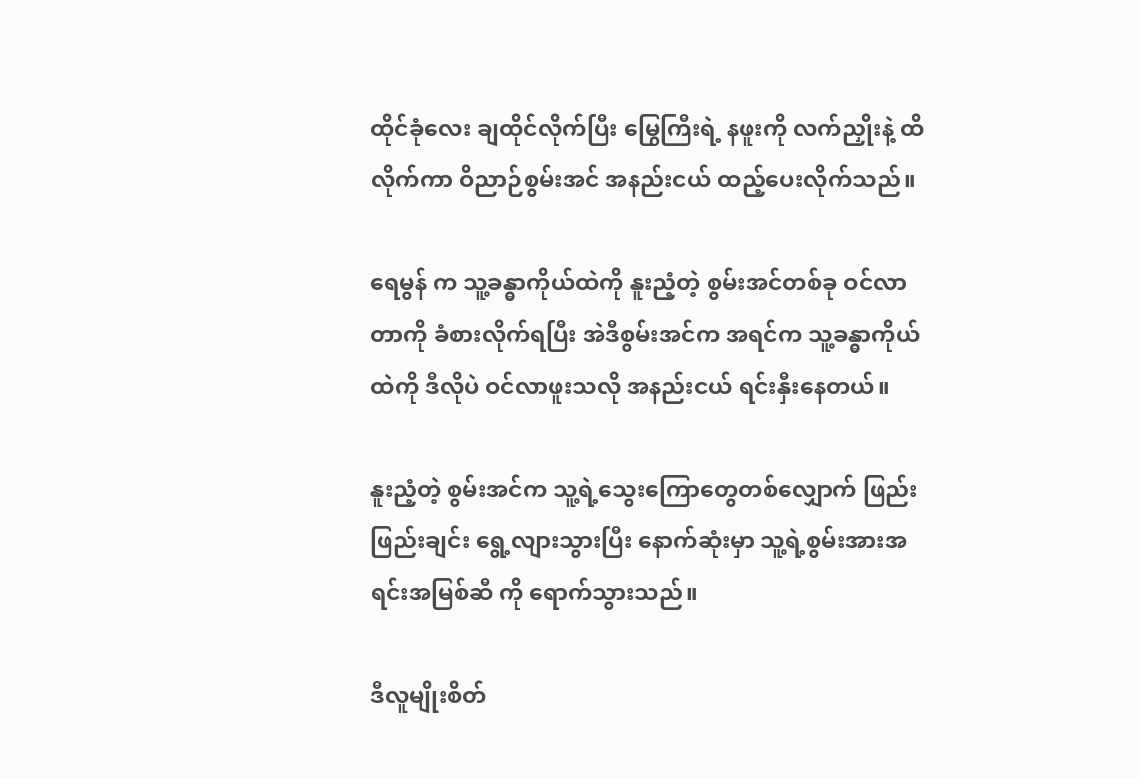ထိုင်ခုံလေး ချထိုင်လိုက်ပြီး မြွေကြီးရဲ့ နဖူးကို လက်ညှိုးနဲ့ ထိလိုက်ကာ ဝိညာဉ်စွမ်းအင် အနည်းငယ် ထည့်ပေးလိုက်သည်။

ရေမွန် က သူ့ခန္ဓာကိုယ်ထဲကို နူးညံ့တဲ့ စွမ်းအင်တစ်ခု ဝင်လာတာကို ခံစားလိုက်ရပြီး အဲဒီစွမ်းအင်က အရင်က သူ့ခန္ဓာကိုယ်ထဲကို ဒီလိုပဲ ဝင်လာဖူးသလို အနည်းငယ် ရင်းနှီးနေတယ်။

နူးညံ့တဲ့ စွမ်းအင်က သူ့ရဲ့သွေးကြောတွေတစ်လျှောက် ဖြည်းဖြည်းချင်း ရွေ့လျားသွားပြီး နောက်ဆုံးမှာ သူ့ရဲ့စွမ်းအားအရင်းအမြစ်ဆီ ကို ရောက်သွားသည်။

ဒီလူမျိုးစိတ်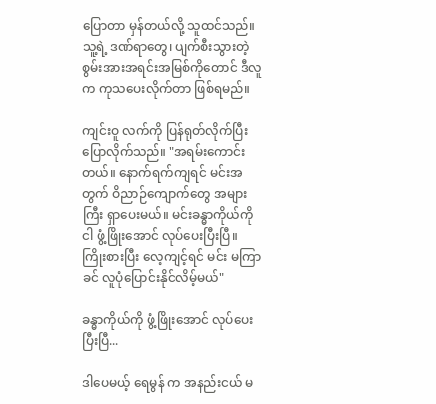ပြောတာ မှန်တယ်လို့ သူထင်သည်။ သူ့ရဲ့ ဒဏ်ရာတွေ၊ ပျက်စီးသွားတဲ့ စွမ်းအားအရင်းအမြစ်ကိုတောင် ဒီလူက ကုသပေးလိုက်တာ ဖြစ်ရမည်။

ကျင်းဝူ လက်ကို ပြန်ရုတ်လိုက်ပြီး ပြောလိုက်သည်။ "အရမ်းကောင်းတယ်။ နောက်ရက်ကျရင် မင်းအတွက် ဝိညာဉ်ကျောက်တွေ အများကြီး ရှာပေးမယ်။ မင်းခန္ဓာကိုယ်ကို ငါ ဖွံ့ဖြိုးအောင် လုပ်ပေးပြီးပြီ။ ကြိုးစားပြီး လေ့ကျင့်ရင် မင်း မကြာခင် လူပုံပြောင်းနိုင်လိမ့်မယ်"

ခန္ဓာကိုယ်ကို ဖွံ့ဖြိုးအောင် လုပ်ပေးပြီးပြီ...

ဒါပေမယ့် ရေမွန် က အနည်းငယ် မ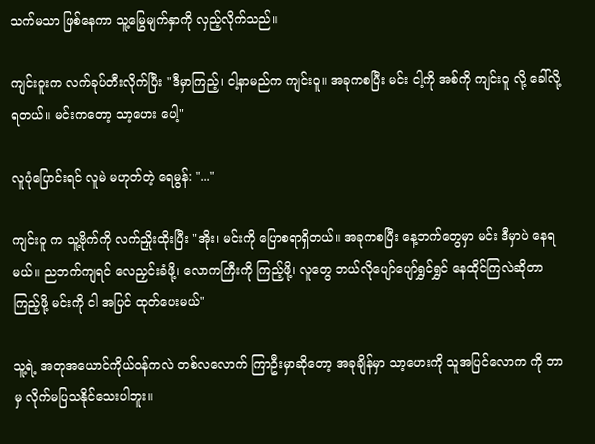သက်မသာ ဖြစ်နေကာ သူ့မြွေမျက်နှာကို လှည့်လိုက်သည်။

ကျင်းဝူးက လက်ခုပ်တီးလိုက်ပြီး "ဒီမှာကြည့်၊ ငါ့နာမည်က ကျင်းဝူ။ အခုကစပြီး မင်း ငါ့ကို အစ်ကို ကျင်းဝူ လို့ ခေါ်လို့ရတယ်။ မင်းကတော့ သာ့ဟေး ပေါ့"

လူပုံပြောင်းရင် လူမဲ မဟုတ်တဲ့ ရေမွန်: "..."

ကျင်းဝူ က သူ့ဗိုက်ကို လက်ညှိုးထိုးပြီး "အိုး၊ မင်းကို ပြောစရာရှိတယ်။ အခုကစပြီး နေ့ဘက်တွေမှာ မင်း ဒီမှာပဲ နေရမယ်။ ညဘက်ကျရင် လေညှင်းခံဖို့၊ လောကကြီးကို ကြည့်ဖို့၊ လူတွေ ဘယ်လိုပျော်ပျော်ရွှင်ရွှင် နေထိုင်ကြလဲဆိုတာ ကြည့်ဖို့ မင်းကို ငါ အပြင် ထုတ်ပေးမယ်"

သူ့ရဲ့ အတုအယောင်ကိုယ်ဝန်ကလဲ တစ်လလောက် ကြာဦးမှာဆိုတော့ အခုချိန်မှာ သာ့ဟေးကို သူအပြင်လောက ကို ဘာမှ လိုက်မပြသနိုင်သေးပါဘူး။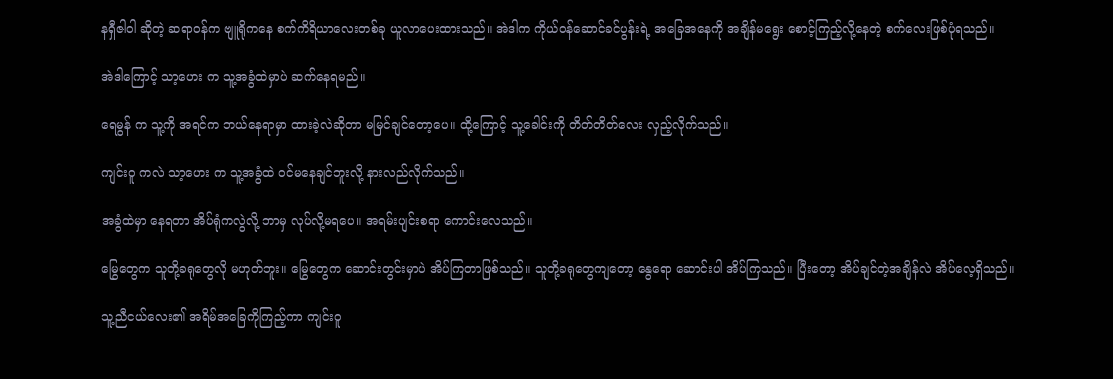နရှီဇါဝါ ဆိုတဲ့ ဆရာဝန်က ဗျူရိုကနေ စက်ကိရိယာလေးတစ်ခု ယူလာပေးထားသည်။ အဲဒါက ကိုယ်ဝန်ဆောင်ခင်ပွန်းရဲ့ အခြေအနေကို အချိန်မရွေး စောင့်ကြည့်လို့နေတဲ့ စက်လေးဖြစ်ပုံရသည်။

အဲဒါကြောင့် သာ့ဟေး က သူ့အခွံထဲမှာပဲ ဆက်နေရမည်။

ရေမွန် က သူ့ကို အရင်က ဘယ်နေရာမှာ ထားခဲ့လဲဆိုတာ မမြင်ချင်တော့ပေ။ ထို့ကြောင့် သူ့ခေါင်းကို တိတ်တိတ်လေး လှည့်လိုက်သည်။

ကျင်းဝူ ကလဲ သာ့ဟေး က သူ့အခွံထဲ ဝင်မနေချင်ဘူးလို့ နားလည်လိုက်သည်။

အခွံထဲမှာ နေရတာ အိပ်ရုံကလွဲလို့ ဘာမှ လုပ်လို့မရပေ။ အရမ်းပျင်းစရာ ကောင်းလေသည်။

မြွေတွေက သူတို့ခရုတွေလို မဟုတ်ဘူး။ မြွေတွေက ဆောင်းတွင်းမှာပဲ အိပ်ကြတာဖြစ်သည်။ သူတို့ခရုတွေကျတော့ နွေရော ဆောင်းပါ အိပ်ကြသည်။ ပြီးတော့ အိပ်ချင်တဲ့အချိန်လဲ အိပ်လေ့ရှိသည်။

သူ့ညီငယ်လေး၏ အရိမ်အခြေကိုကြည့်ကာ ကျင်းဝူ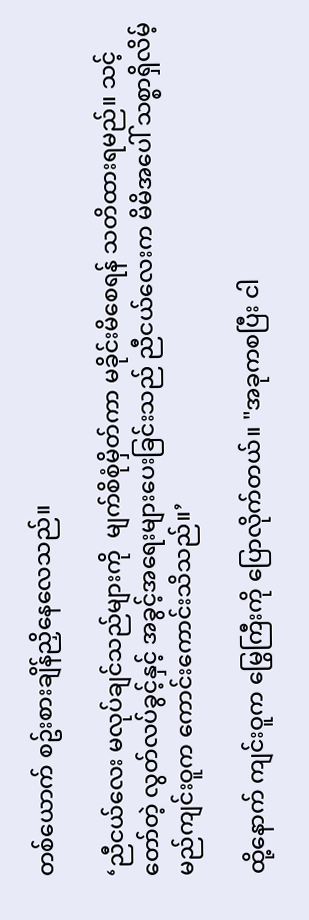တစ်ယောက် စဥ်းစားချိန်ညှိနေလေသည်။

‘ညီငယ်လေး မလုပ်ချင်သည်များကို  မျက်စိစုံမှိတ်ကာ မခိုင်းမိစေရန် သတိထားရမည်။ သင့်တော်တဲ့ လွတ်လပ်ခွင့်နှင့် အခွင့်အရေးများပေးခြင်းသည် ညီငယ်လေးက မိမိအပေါ် သစ္စာရှိလိမ့်မည်ကျင်းဝူက ကောင်းကောင်းသိသည်။’

ထို့နောက် ကျင်းဝူက မြွေကြီးကို ပြောလိုက်တယ်။ "အခုကစပြီး ငါ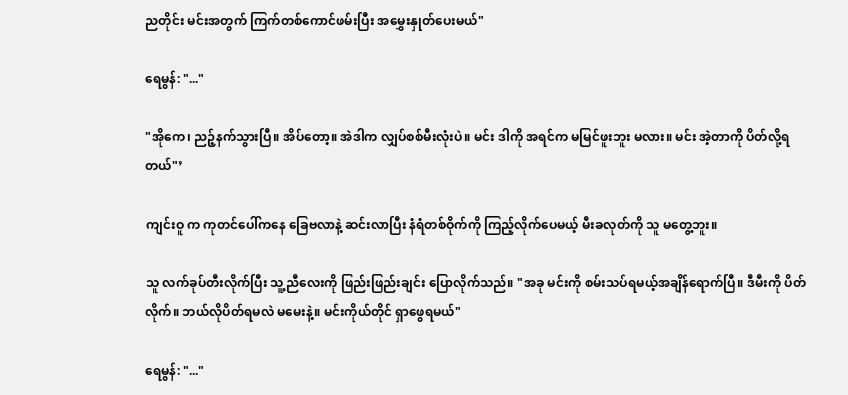ညတိုင်း မင်းအတွက် ကြက်တစ်ကောင်ဖမ်းပြီး အမွှေးနှုတ်ပေးမယ်"

ရေမွန်: "..."

"အိုကေ၊ ညဉ့်နက်သွားပြီ။ အိပ်တော့။ အဲဒါက လျှပ်စစ်မီးလုံးပဲ။ မင်း ဒါကို အရင်က မမြင်ဖူးဘူး မလား။ မင်း အဲ့တာကို ပိတ်လို့ရတယ်"’

ကျင်းဝူ က ကုတင်ပေါ်ကနေ ခြေဗလာနဲ့ ဆင်းလာပြီး နံရံတစ်ဝိုက်ကို ကြည့်လိုက်ပေမယ့် မီးခလုတ်ကို သူ မတွေ့ဘူး။

သူ လက်ခုပ်တီးလိုက်ပြီး သူ့ညီလေးကို ဖြည်းဖြည်းချင်း ပြောလိုက်သည်။ "အခု မင်းကို စမ်းသပ်ရမယ့်အချိန်ရောက်ပြီ။ ဒီမီးကို ပိတ်လိုက်။ ဘယ်လိုပိတ်ရမလဲ မမေးနဲ့။ မင်းကိုယ်တိုင် ရှာဖွေရမယ်"

ရေမွန်: "..."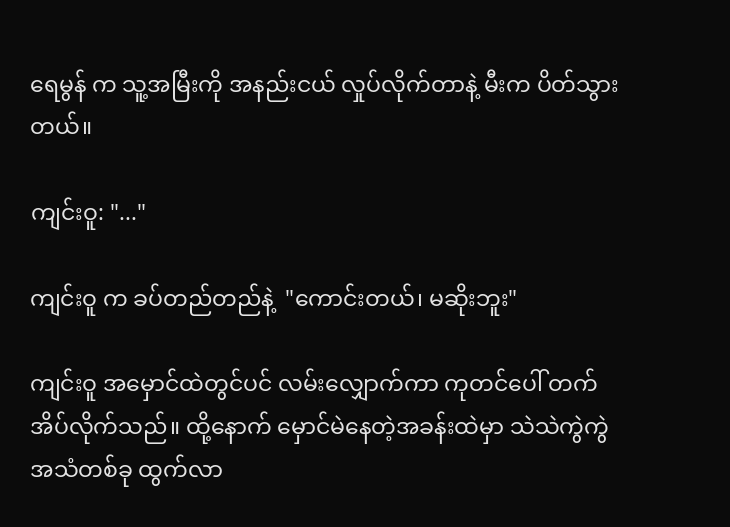ရေမွန် က သူ့အမြီးကို အနည်းငယ် လှုပ်လိုက်တာနဲ့ မီးက ပိတ်သွားတယ်။

ကျင်းဝူ: "..."

ကျင်းဝူ က ခပ်တည်တည်နဲ့  "ကောင်းတယ်၊ မဆိုးဘူး"

ကျင်းဝူ အမှောင်ထဲတွင်ပင် လမ်းလျှောက်ကာ ကုတင်ပေါ် တက်အိပ်လိုက်သည်။ ထို့နောက် မှောင်မဲနေတဲ့အခန်းထဲမှာ သဲသဲကွဲကွဲ အသံတစ်ခု ထွက်လာ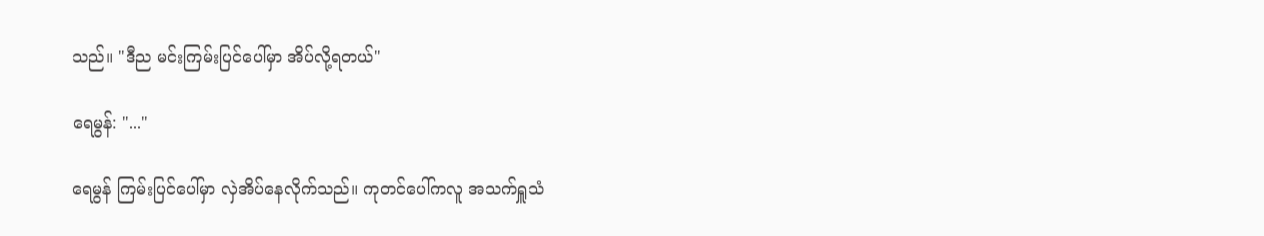သည်။ "ဒီည မင်းကြမ်းပြင်ပေါ်မှာ အိပ်လို့ရတယ်"

ရေမွန်: "..."

ရေမွန် ကြမ်းပြင်ပေါ်မှာ လှဲအိပ်နေလိုက်သည်။ ကုတင်ပေါ်ကလူ အသက်ရှူသံ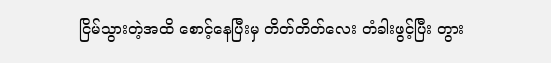ငြိမ်သွားတဲ့အထိ စောင့်နေပြီးမှ တိတ်တိတ်လေး တံခါးဖွင့်ပြီး တွား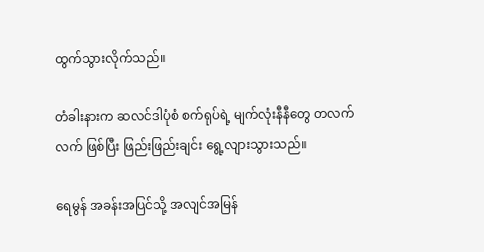ထွက်သွားလိုက်သည်။

တံခါးနားက ဆလင်ဒါပုံစံ စက်ရုပ်ရဲ့ မျက်လုံးနီနီတွေ တလက်လက် ဖြစ်ပြီး ဖြည်းဖြည်းချင်း ရွေ့လျားသွားသည်။

ရေမွန် အခန်းအပြင်သို့ အလျင်အမြန်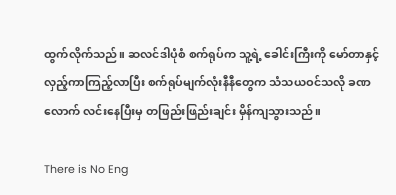ထွက်လိုက်သည်။ ဆလင်ဒါပုံစံ စက်ရုပ်က သူ့ရဲ့ ခေါင်းကြီးကို မော်တာနှင့်လှည့်ကာကြည့်လာပြီး စက်ရုပ်မျက်လုံးနီနီတွေက သံသယဝင်သလို ခဏလောက် လင်းနေပြီးမှ တဖြည်းဖြည်းချင်း မှိန်ကျသွားသည်။

There is No Eng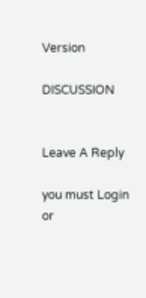Version

DISCUSSION


Leave A Reply

you must Login or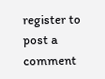register to post a comment